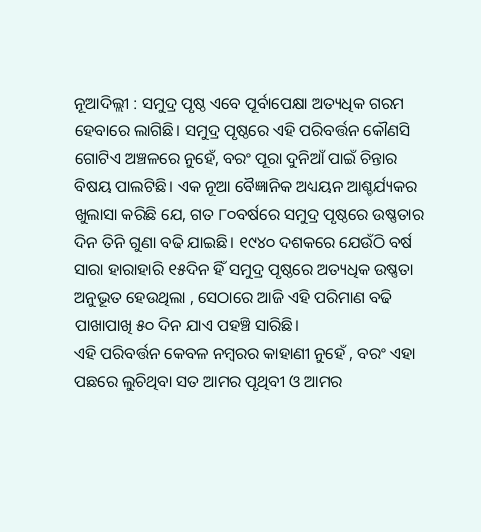ନୂଆଦିଲ୍ଲୀ : ସମୁଦ୍ର ପୃଷ୍ଠ ଏବେ ପୂର୍ବାପେକ୍ଷା ଅତ୍ୟଧିକ ଗରମ ହେବାରେ ଲାଗିଛି। ସମୁଦ୍ର ପୃଷ୍ଠରେ ଏହି ପରିବର୍ତ୍ତନ କୌଣସି ଗୋଟିଏ ଅଞ୍ଚଳରେ ନୁହେଁ, ବରଂ ପୂରା ଦୁନିଆଁ ପାଇଁ ଚିନ୍ତାର ବିଷୟ ପାଲଟିଛି। ଏକ ନୂଆ ବୈଜ୍ଞାନିକ ଅଧ୍ୟୟନ ଆଶ୍ଚର୍ଯ୍ୟକର ଖୁଲାସା କରିଛି ଯେ, ଗତ ୮୦ବର୍ଷରେ ସମୁଦ୍ର ପୃଷ୍ଠରେ ଉଷ୍ଣତାର ଦିନ ତିନି ଗୁଣା ବଢି ଯାଇଛି। ୧୯୪୦ ଦଶକରେ ଯେଉଁଠି ବର୍ଷ ସାରା ହାରାହାରି ୧୫ଦିନ ହିଁ ସମୁଦ୍ର ପୃଷ୍ଠରେ ଅତ୍ୟଧିକ ଉଷ୍ଣତା ଅନୁଭୂତ ହେଉଥିଲା , ସେଠାରେ ଆଜି ଏହି ପରିମାଣ ବଢି ପାଖାପାଖି ୫୦ ଦିନ ଯାଏ ପହଞ୍ଚି ସାରିଛି।
ଏହି ପରିବର୍ତ୍ତନ କେବଳ ନମ୍ୱରର କାହାଣୀ ନୁହେଁ , ବରଂ ଏହା ପଛରେ ଲୁଚିଥିବା ସତ ଆମର ପୃଥିବୀ ଓ ଆମର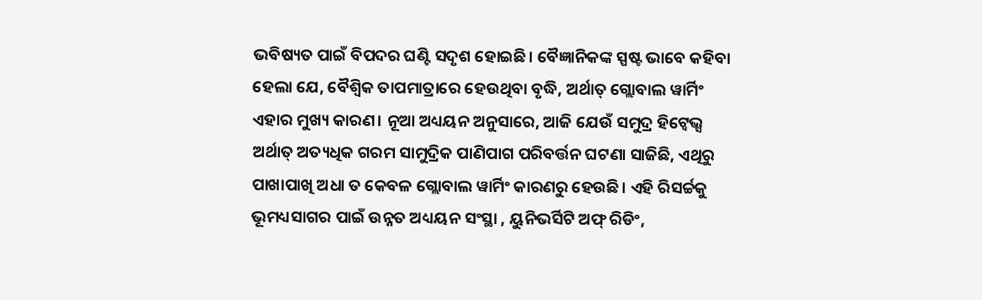ଭବିଷ୍ୟତ ପାଇଁ ବିପଦର ଘଣ୍ଟି ସଦୃଶ ହୋଇଛି। ବୈଜ୍ଞାନିକଙ୍କ ସ୍ପଷ୍ଟ ଭାବେ କହିବା ହେଲା ଯେ, ବୈଶ୍ୱିକ ତାପମାତ୍ରାରେ ହେଉଥିବା ବୃଦ୍ଧି, ଅର୍ଥାତ୍ ଗ୍ଲୋବାଲ ୱାର୍ମିଂ ଏହାର ମୁଖ୍ୟ କାରଣ। ନୂଆ ଅଧ୍ୟୟନ ଅନୁସାରେ, ଆଜି ଯେଉଁ ସମୁଦ୍ର ହିଟ୍ୱେଭ୍ସ ଅର୍ଥାତ୍ ଅତ୍ୟଧିକ ଗରମ ସାମୁଦ୍ରିକ ପାଣିପାଗ ପରିବର୍ତ୍ତନ ଘଟଣା ସାଜିଛି, ଏଥିରୁ ପାଖାପାଖି ଅଧା ତ କେବଳ ଗ୍ଲୋବାଲ ୱାର୍ମିଂ କାରଣରୁ ହେଉଛି। ଏହି ରିସର୍ଚ୍ଚକୁ ଭୂମଧ୍ୟସାଗର ପାଇଁ ଉନ୍ନତ ଅଧ୍ୟୟନ ସଂସ୍ଥା , ୟୁନିଭର୍ସିଟି ଅଫ୍ ରିଡିଂ,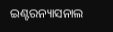ଇଣ୍ଟରନ୍ୟାସନାଲ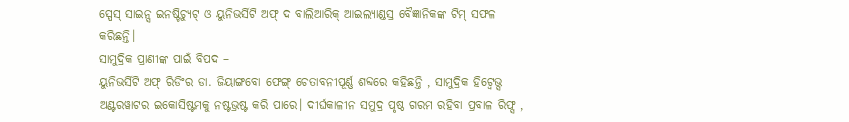ସ୍ପେସ୍ ସାଇନ୍ସ ଇନଷ୍ଟିଚ୍ୟୁଟ୍ ଓ ୟୁନିଭର୍ସିଟି ଅଫ୍ ଦ ବାଲିଆରିକ୍ ଆଇଲ୍ୟାଣ୍ଡସ୍ର ବୈଜ୍ଞାନିକଙ୍କ ଟିମ୍ ସଫଳ କରିଛନ୍ତି।
ସାମୁଦ୍ରିକ ପ୍ରାଣୀଙ୍କ ପାଇଁ ବିପଦ –
ୟୁନିଭର୍ସିଟି ଅଫ୍ ରିଡିଂର ଡା. ଜିୟାଙ୍ଗବୋ ଫେଙ୍ଗ୍ ଚେତାବନୀପୂର୍ଣ୍ଣ ଶବ୍ଦରେ କହିଛନ୍ତି , ସାମୁଦ୍ରିକ ହିଟ୍ୱେଭ୍ସ ଅଣ୍ଟରୱାଟର ଇକୋସିଷ୍ଟମକୁ ନଷ୍ଟଭ୍ରଷ୍ଟ କରି ପାରେ। ଦୀର୍ଘକାଳୀନ ସମୁଦ୍ର ପୃଷ୍ଠ ଗରମ ରହିବା ପ୍ରବାଳ ରିଫ୍ସ ,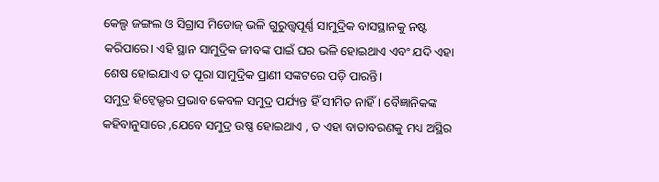କେଲ୍ପ ଜଙ୍ଗଲ ଓ ସିଗ୍ରାସ ମିଡୋଜ୍ ଭଳି ଗୁରୁତ୍ତ୍ୱପୂର୍ଣ୍ଣ ସାମୁଦ୍ରିକ ବାସସ୍ଥାନକୁ ନଷ୍ଟ କରିପାରେ। ଏହି ସ୍ଥାନ ସାମୁଦ୍ରିକ ଜୀବଙ୍କ ପାଇଁ ଘର ଭଳି ହୋଇଥାଏ ଏବଂ ଯଦି ଏହା ଶେଷ ହୋଇଯାଏ ତ ପୂରା ସାମୁଦ୍ରିକ ପ୍ରାଣୀ ସଙ୍କଟରେ ପଡ଼ି ପାରନ୍ତି।
ସମୁଦ୍ର ହିଟ୍ୱେଭ୍ସର ପ୍ରଭାବ କେବଳ ସମୁଦ୍ର ପର୍ଯ୍ୟନ୍ତ ହିଁ ସୀମିତ ନାହିଁ। ବୈଜ୍ଞାନିକଙ୍କ କହିବାନୁସାରେ ,ଯେବେ ସମୁଦ୍ର ଉଷ୍ଣ ହୋଇଥାଏ , ତ ଏହା ବାତାବରଣକୁ ମଧ୍ୟ ଅସ୍ଥିର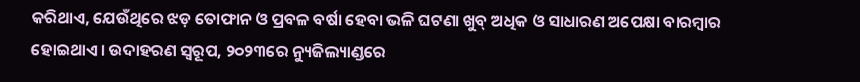କରିଥାଏ, ଯେଉଁଥିରେ ଝଡ଼ ତୋଫାନ ଓ ପ୍ରବଳ ବର୍ଷା ହେବା ଭଳି ଘଟଣା ଖୁବ୍ ଅଧିକ ଓ ସାଧାରଣ ଅପେକ୍ଷା ବାରମ୍ୱାର ହୋଇଥାଏ। ଉଦାହରଣ ସ୍ୱରୂପ, ୨୦୨୩ରେ ନ୍ୟୁଜିଲ୍ୟାଣ୍ଡରେ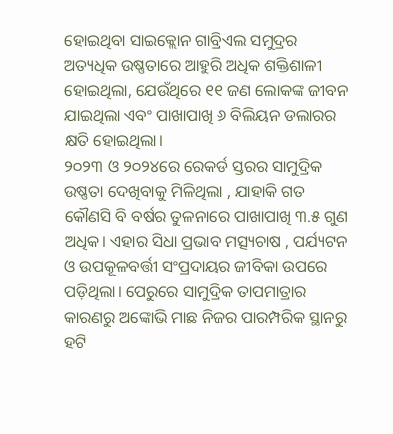ହୋଇଥିବା ସାଇକ୍ଲୋନ ଗାବ୍ରିଏଲ ସମୁଦ୍ରର ଅତ୍ୟଧିକ ଉଷ୍ଣତାରେ ଆହୁରି ଅଧିକ ଶକ୍ତିଶାଳୀ ହୋଇଥିଲା, ଯେଉଁଥିରେ ୧୧ ଜଣ ଲୋକଙ୍କ ଜୀବନ ଯାଇଥିଲା ଏବଂ ପାଖାପାଖି ୬ ବିଲିୟନ ଡଲାରର କ୍ଷତି ହୋଇଥିଲା।
୨୦୨୩ ଓ ୨୦୨୪ରେ ରେକର୍ଡ ସ୍ତରର ସାମୁଦ୍ରିକ ଉଷ୍ଣତା ଦେଖିବାକୁ ମିଳିଥିଲା , ଯାହାକି ଗତ କୌଣସି ବି ବର୍ଷର ତୁଳନାରେ ପାଖାପାଖି ୩.୫ ଗୁଣ ଅଧିକ। ଏହାର ସିଧା ପ୍ରଭାବ ମତ୍ସ୍ୟଚାଷ , ପର୍ଯ୍ୟଟନ ଓ ଉପକୂଳବର୍ତ୍ତୀ ସଂପ୍ରଦାୟର ଜୀବିକା ଉପରେ ପଡ଼ିଥିଲା। ପେରୁରେ ସାମୁଦ୍ରିକ ତାପମାତ୍ରାର କାରଣରୁ ଅଙ୍କୋଭି ମାଛ ନିଜର ପାରମ୍ପରିକ ସ୍ଥାନରୁ ହଟି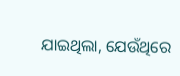ଯାଇଥିଲା, ଯେଉଁଥିରେ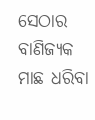ସେଠାର ବାଣିଜ୍ୟକ ମାଛ ଧରିବା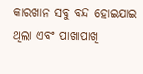କାରଖାନ ସବୁ ବନ୍ଦ ହୋଇଯାଇ ଥିଲା ଏବଂ ପାଖାପାଖି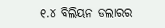୧.୪ ବିଲିୟନ ଡଲାରର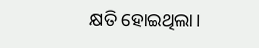କ୍ଷତି ହୋଇଥିଲା।